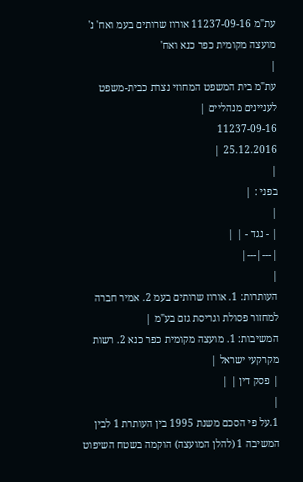עת"מ 11237-09-16 אורוז שרותים בעמ ואח' נ' מועצה מקומית כפר כנא ואח'
|
עת"מ בית המשפט המחוזי נצרת כבית-משפט לעניינים מנהליים |
11237-09-16
25.12.2016 |
|
בפני : |
|
| - נגד - | |
|---|---|
|
העותרות: 1. אורוז שרותים בעמ 2. אמיר חברה למחזור פסולת וגריסת גזם בע"מ |
המשיבות: 1. מועצה מקומית כפר כנא 2. רשות מקרקעי ישראל |
| פסק דין | |
|
1.על פי הסכם משנת 1995 בין העותרת 1 לבין המשיבה 1 (להלן המועצה) הוקמה בשטח השיפוט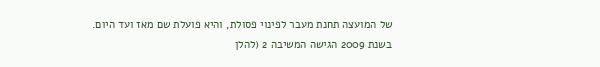של המועצה תחנת מעבר לפינוי פסולת, והיא פועלת שם מאז ועד היום. בשנת 2009 הגישה המשיבה 2 (להלן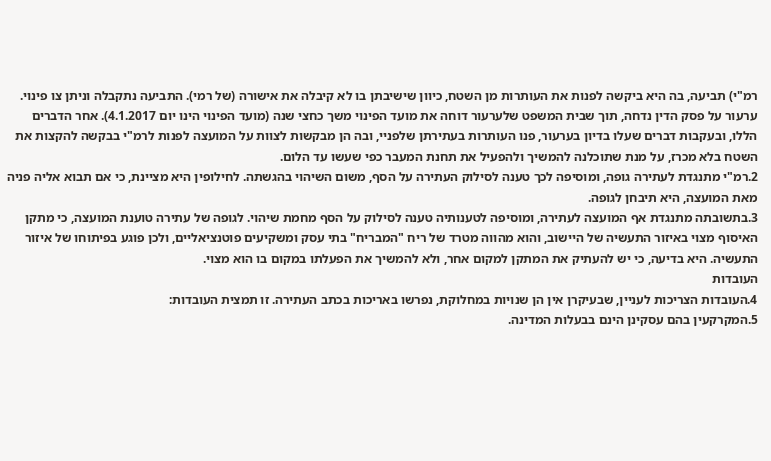רמ"י) תביעה, בה היא ביקשה לפנות את העותרות מן השטח, כיוון שישיבתן בו לא קיבלה את אישורה (של רמי). התביעה נתקבלה וניתן צו פינוי. ערעור על פסק הדין נדחה, תוך שבית המשפט שלערעור דוחה את מועד הפינוי משך כחצי שנה (מועד הפינוי הינו יום 4.1.2017). אחר הדברים הללו, ובעקבות דברים שעלו בדיון בערעור, פנו העותרות בעתירתן שלפניי, ובה הן מבקשות לצוות על המועצה לפנות לרמ"י בבקשה להקצות את השטח בלא מכרז, על מנת שתוכלנה להמשיך ולהפעיל את תחנת המעבר כפי שעשו עד הלום.
2.רמ"י מתנגדת לעתירה גופה, ומוסיפה לכך טענה לסילוק העתירה על הסף, משום השיהוי בהגשתה. לחילופין היא מציינת, כי אם תבוא אליה פניה מאת המועצה, היא תיבחן לגופה.
3.בתשובתה מתנגדת אף המועצה לעתירה, ומוסיפה לטענותיה טענה לסילוק על הסף מחמת שיהוי. לגופה של עתירה טוענת המועצה, כי מתקן האיסוף מצוי באיזור התעשיה של היישוב, והוא מהווה מטרד של ריח "המבריח" בתי עסק ומשקיעים פוטנציאליים, ולכן פוגע בפיתוחו של איזור התעשיה. היא בדיעה, כי יש להעתיק את המתקן למקום אחר, ולא להמשיך את הפעלתו במקום בו הוא מצוי.
העובדות
4.העובדות הצריכות לעניין, שבעיקרן אין הן שנויות במחלוקת, נפרשו באריכות בכתב העתירה. זו תמצית העובדות:
5.המקרקעין בהם עסקינן הינם בבעלות המדינה.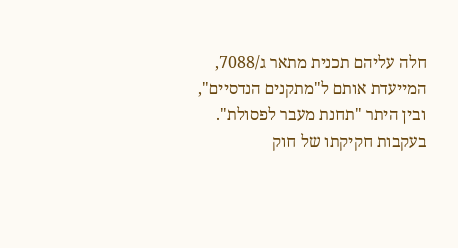חלה עליהם תכנית מתאר ג/7088, המייעדת אותם ל"מתקנים הנדסיים", ובין היתר "תחנת מעבר לפסולת".
בעקבות חקיקתו של חוק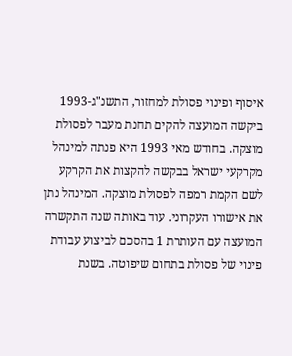איסוף ופינוי פסולת למחזור, התשנ"ג-1993 ביקשה המועצה להקים תחנת מעבר לפסולת מוצקה. בחודש מאי 1993 היא פנתה למינהל מקרקעי ישראל בבקשה להקצות את הקרקע לשם הקמת רמפה לפסולת מוצקה. המינהל נתן את אישורו העקרוני. עוד באותה שנה התקשרה המועצה עם העותרת 1 בהסכם לביצוע עבודת פינוי של פסולת בתחום שיפוטה. בשנת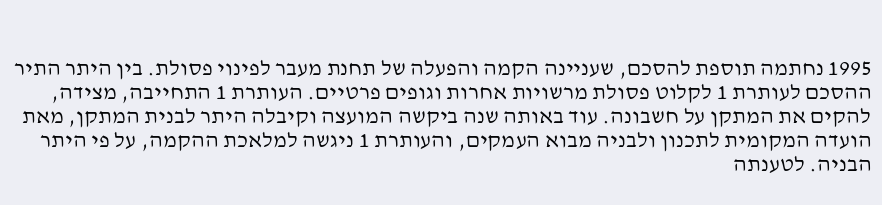1995 נחתמה תוספת להסכם, שעניינה הקמה והפעלה של תחנת מעבר לפינוי פסולת. בין היתר התיר ההסכם לעותרת 1 לקלוט פסולת מרשויות אחרות וגופים פרטיים. העותרת 1 התחייבה, מצידה, להקים את המתקן על חשבונה. עוד באותה שנה ביקשה המועצה וקיבלה היתר לבנית המתקן, מאת הועדה המקומית לתכנון ולבניה מבוא העמקים, והעותרת 1 ניגשה למלאכת ההקמה, על פי היתר הבניה. לטענתה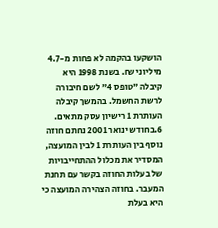הושקעו בהקמה לא פחות מ-4.7 מיליוני ₪. בשנת 1998 היא קיבלה "טופס 4" לשם חיבורה לרשת החשמל. בהמשך קיבלה העותרת 1 רישיון עסק מתאים.
6.בחודש ינואר 2001 נחתם חוזה נוסף בין העותרת 1 לבין המועצה, המסדיר את מכלול ההתחייבויות של בעלות החוזה בקשר עם תחנת המעבר. בחוזה הצהירה המועצה כי היא בעלת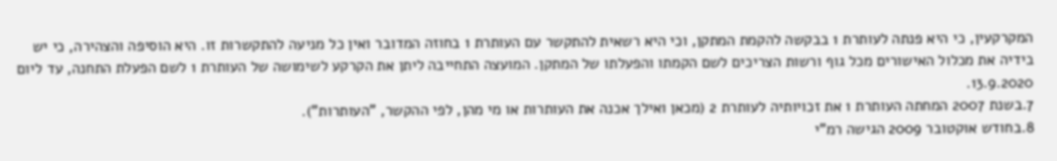המקרקעין, כי היא פנתה לעותרת 1 בבקשה להקמת המתקן, וכי היא רשאית להתקשר עם העותרת 1 בחוזה המדובר ואין כל מניעה להתקשרות זו. היא הוסיפה והצהירה, כי יש בידיה את מכלול האישורים מכל גוף ורשות הצריכים לשם הקמתו והפעלתו של המתקן. המועצה התחייבה ליתן את הקרקע לשימושה של העותרת 1 לשם הפעלת התחנה, עד ליום 13.9.2020.
7.בשנת 2007 המחתה העותרת 1 את זכויותיה לעותרת 2 (מכאן ואילך אכנה את העותרות או מי מהן, לפי ההקשר, "העותרות").
8.בחודש אוקטובר 2009 הגישה רמ"י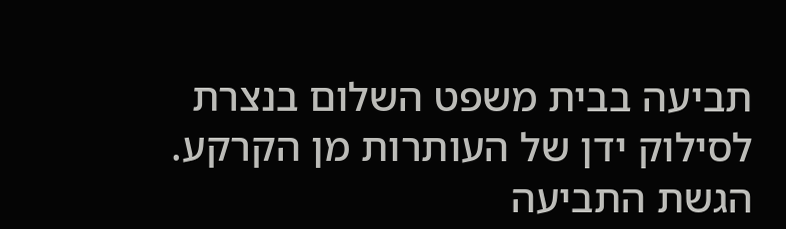תביעה בבית משפט השלום בנצרת לסילוק ידן של העותרות מן הקרקע. הגשת התביעה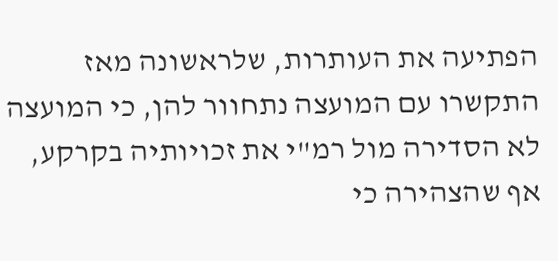הפתיעה את העותרות, שלראשונה מאז התקשרו עם המועצה נתחוור להן, כי המועצה לא הסדירה מול רמ"י את זכויותיה בקרקע, אף שהצהירה כי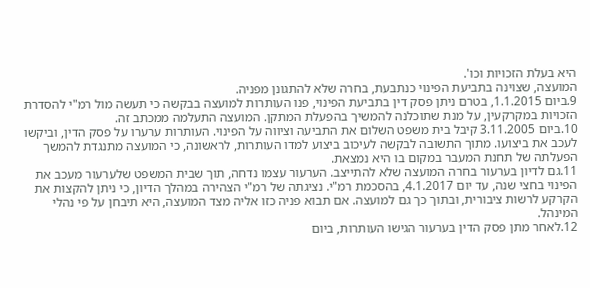היא בעלת הזכויות וכו'.
המועצה, שצוינה בתביעת הפינוי כנתבעת, בחרה שלא להתגונן מפניה.
9.ביום 1.1.2015, בטרם ניתן פסק דין בתביעת הפינוי, פנו העותרות למועצה בבקשה כי תעשה מול רמ"י להסדרת הזכויות במקרקעין, על מנת שתוכלנה להמשיך בהפעלת המתקן. המועצה התעלמה ממכתב זה.
10.ביום 3.11.2005 קיבל בית משפט השלום את התביעה וציווה על הפינוי. העותרות ערערו על פסק הדין, וביקשו לעכב את ביצועו. מתוך התשובה לבקשה לעיכוב ביצוע למדו העותרות, לראשונה, כי המועצה מתנגדת להמשך הפעלתה של תחנת המעבר במקום בו היא נמצאת.
11.גם לדיון בערעור בחרה המועצה שלא להתייצב. הערעור עצמו נדחה, תוך שבית המשפט שלערעור מעכב את הפינוי בחצי שנה, עד יום 4.1.2017, בהסכמת רמ"י. נציגתה של רמ"י הצהירה במהלך הדיון, כי ניתן להקצות את הקרקע לרשות ציבורית, ובתוך כך גם למועצה. אם תבוא פניה כזו אליה מצד המועצה, היא תיבחן על פי נהלי המינהל.
12.לאחר מתן פסק הדין בערעור הגישו העותרות, ביום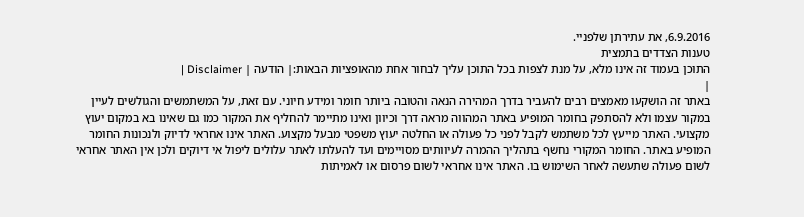6.9.2016, את עתירתן שלפניי.
טענות הצדדים בתמצית
התוכן בעמוד זה אינו מלא, על מנת לצפות בכל התוכן עליך לבחור אחת מהאופציות הבאות:| הודעה | Disclaimer |
|
באתר זה הושקעו מאמצים רבים להעביר בדרך המהירה הנאה והטובה ביותר חומר ומידע חיוני. עם זאת, על המשתמשים והגולשים לעיין במקור עצמו ולא להסתפק בחומר המופיע באתר המהווה מראה דרך וכיוון ואינו מתיימר להחליף את המקור כמו גם שאינו בא במקום יעוץ מקצועי. האתר מייעץ לכל משתמש לקבל לפני כל פעולה או החלטה יעוץ משפטי מבעל מקצוע. האתר אינו אחראי לדיוק ולנכונות החומר המופיע באתר. החומר המקורי נחשף בתהליך ההמרה לעיוותים מסויימים ועד להעלתו לאתר עלולים ליפול אי דיוקים ולכן אין האתר אחראי לשום פעולה שתעשה לאחר השימוש בו. האתר אינו אחראי לשום פרסום או לאמיתות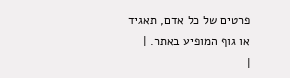פרטים של כל אדם, תאגיד או גוף המופיע באתר. |
|